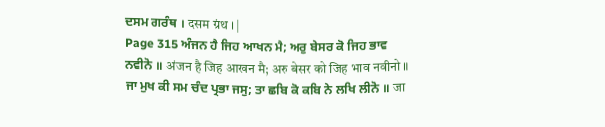ਦਸਮ ਗਰੰਥ । दसम ग्रंथ । |
Page 315 ਅੰਜਨ ਹੈ ਜਿਹ ਆਖਨ ਮੈ; ਅਰੁ ਬੇਸਰ ਕੋ ਜਿਹ ਭਾਵ ਨਵੀਨੋ ॥ अंजन है जिह आखन मै; अरु बेसर को जिह भाव नवीनो ॥ ਜਾ ਮੁਖ ਕੀ ਸਮ ਚੰਦ ਪ੍ਰਭਾ ਜਸੁ; ਤਾ ਛਬਿ ਕੋ ਕਬਿ ਨੇ ਲਖਿ ਲੀਨੋ ॥ जा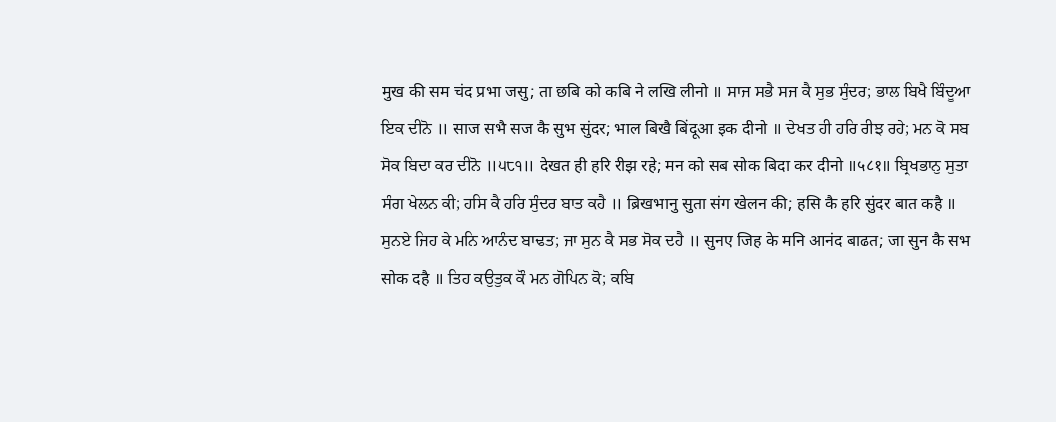मुख की सम चंद प्रभा जसु; ता छबि को कबि ने लखि लीनो ॥ ਸਾਜ ਸਭੈ ਸਜ ਕੈ ਸੁਭ ਸੁੰਦਰ; ਭਾਲ ਬਿਖੈ ਬਿੰਦੂਆ ਇਕ ਦੀਨੋ ॥ साज सभै सज कै सुभ सुंदर; भाल बिखै बिंदूआ इक दीनो ॥ ਦੇਖਤ ਹੀ ਹਰਿ ਰੀਝ ਰਹੇ; ਮਨ ਕੋ ਸਬ ਸੋਕ ਬਿਦਾ ਕਰ ਦੀਨੋ ॥੫੮੧॥ देखत ही हरि रीझ रहे; मन को सब सोक बिदा कर दीनो ॥५८१॥ ਬ੍ਰਿਖਭਾਨੁ ਸੁਤਾ ਸੰਗ ਖੇਲਨ ਕੀ; ਹਸਿ ਕੈ ਹਰਿ ਸੁੰਦਰ ਬਾਤ ਕਹੈ ॥ ब्रिखभानु सुता संग खेलन की; हसि कै हरि सुंदर बात कहै ॥ ਸੁਨਏ ਜਿਹ ਕੇ ਮਨਿ ਆਨੰਦ ਬਾਢਤ; ਜਾ ਸੁਨ ਕੈ ਸਭ ਸੋਕ ਦਹੈ ॥ सुनए जिह के मनि आनंद बाढत; जा सुन कै सभ सोक दहै ॥ ਤਿਹ ਕਉਤੁਕ ਕੌ ਮਨ ਗੋਪਿਨ ਕੋ; ਕਬਿ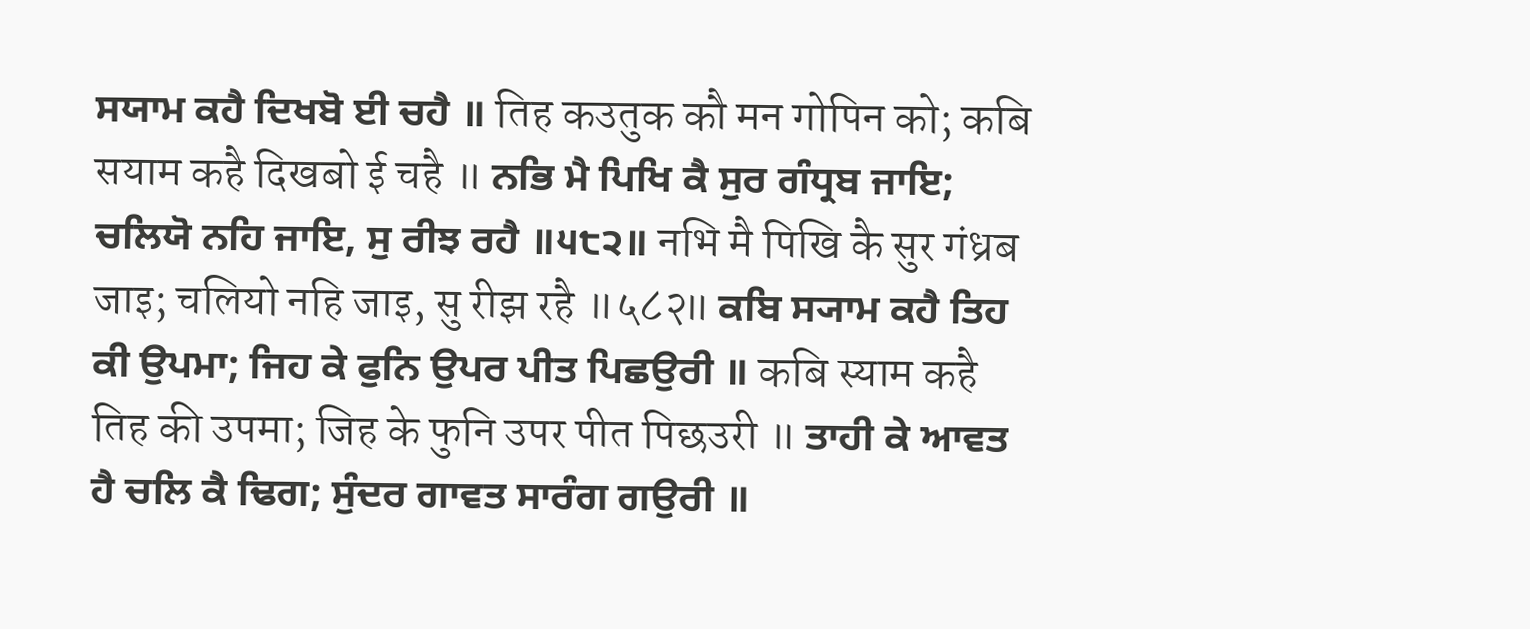ਸਯਾਮ ਕਹੈ ਦਿਖਬੋ ਈ ਚਹੈ ॥ तिह कउतुक कौ मन गोपिन को; कबि सयाम कहै दिखबो ई चहै ॥ ਨਭਿ ਮੈ ਪਿਖਿ ਕੈ ਸੁਰ ਗੰਧ੍ਰਬ ਜਾਇ; ਚਲਿਯੋ ਨਹਿ ਜਾਇ, ਸੁ ਰੀਝ ਰਹੈ ॥੫੮੨॥ नभि मै पिखि कै सुर गंध्रब जाइ; चलियो नहि जाइ, सु रीझ रहै ॥५८२॥ ਕਬਿ ਸ੍ਯਾਮ ਕਹੈ ਤਿਹ ਕੀ ਉਪਮਾ; ਜਿਹ ਕੇ ਫੁਨਿ ਉਪਰ ਪੀਤ ਪਿਛਉਰੀ ॥ कबि स्याम कहै तिह की उपमा; जिह के फुनि उपर पीत पिछउरी ॥ ਤਾਹੀ ਕੇ ਆਵਤ ਹੈ ਚਲਿ ਕੈ ਢਿਗ; ਸੁੰਦਰ ਗਾਵਤ ਸਾਰੰਗ ਗਉਰੀ ॥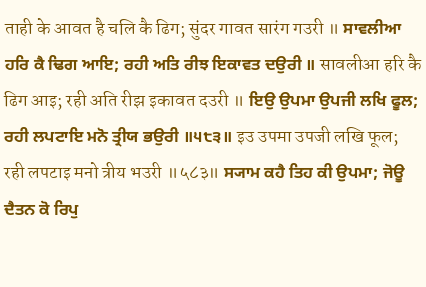ताही के आवत है चलि कै ढिग; सुंदर गावत सारंग गउरी ॥ ਸਾਵਲੀਆ ਹਰਿ ਕੈ ਢਿਗ ਆਇ; ਰਹੀ ਅਤਿ ਰੀਝ ਇਕਾਵਤ ਦਉਰੀ ॥ सावलीआ हरि कै ढिग आइ; रही अति रीझ इकावत दउरी ॥ ਇਉ ਉਪਮਾ ਉਪਜੀ ਲਖਿ ਫੂਲ; ਰਹੀ ਲਪਟਾਇ ਮਨੋ ਤ੍ਰੀਯ ਭਉਰੀ ॥੫੮੩॥ इउ उपमा उपजी लखि फूल; रही लपटाइ मनो त्रीय भउरी ॥५८३॥ ਸ੍ਯਾਮ ਕਹੈ ਤਿਹ ਕੀ ਉਪਮਾ; ਜੋਊ ਦੈਤਨ ਕੋ ਰਿਪੁ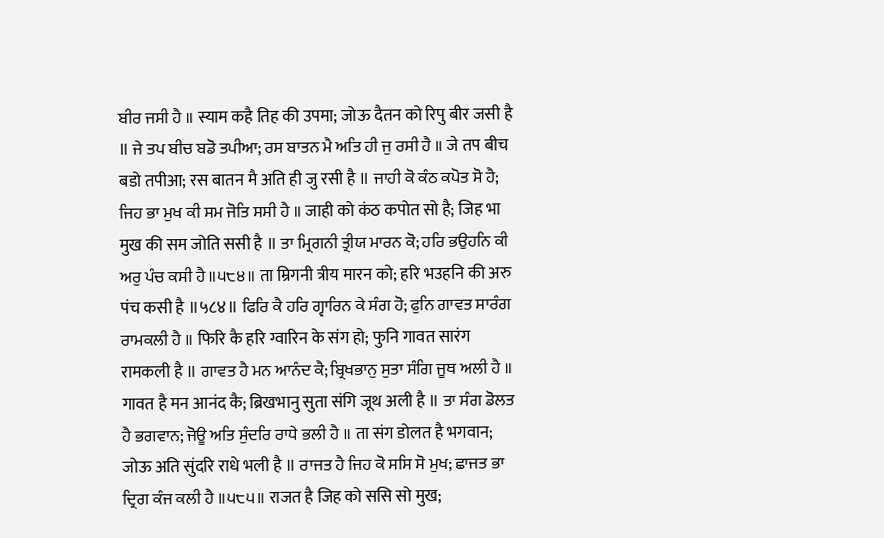ਬੀਰ ਜਸੀ ਹੈ ॥ स्याम कहै तिह की उपमा; जोऊ दैतन को रिपु बीर जसी है ॥ ਜੇ ਤਪ ਬੀਚ ਬਡੋ ਤਪੀਆ; ਰਸ ਬਾਤਨ ਮੈ ਅਤਿ ਹੀ ਜੁ ਰਸੀ ਹੈ ॥ जे तप बीच बडो तपीआ; रस बातन मै अति ही जु रसी है ॥ ਜਾਹੀ ਕੋ ਕੰਠ ਕਪੋਤ ਸੋ ਹੈ; ਜਿਹ ਭਾ ਮੁਖ ਕੀ ਸਮ ਜੋਤਿ ਸਸੀ ਹੈ ॥ जाही को कंठ कपोत सो है; जिह भा मुख की सम जोति ससी है ॥ ਤਾ ਮ੍ਰਿਗਨੀ ਤ੍ਰੀਯ ਮਾਰਨ ਕੋ; ਹਰਿ ਭਉਹਨਿ ਕੀ ਅਰੁ ਪੰਚ ਕਸੀ ਹੈ ॥੫੮੪॥ ता म्रिगनी त्रीय मारन को; हरि भउहनि की अरु पंच कसी है ॥५८४॥ ਫਿਰਿ ਕੈ ਹਰਿ ਗ੍ਵਾਰਿਨ ਕੇ ਸੰਗ ਹੋ; ਫੁਨਿ ਗਾਵਤ ਸਾਰੰਗ ਰਾਮਕਲੀ ਹੈ ॥ फिरि कै हरि ग्वारिन के संग हो; फुनि गावत सारंग रामकली है ॥ ਗਾਵਤ ਹੈ ਮਨ ਆਨੰਦ ਕੈ; ਬ੍ਰਿਖਭਾਨੁ ਸੁਤਾ ਸੰਗਿ ਜੂਥ ਅਲੀ ਹੈ ॥ गावत है मन आनंद कै; ब्रिखभानु सुता संगि जूथ अली है ॥ ਤਾ ਸੰਗ ਡੋਲਤ ਹੈ ਭਗਵਾਨ; ਜੋਊ ਅਤਿ ਸੁੰਦਰਿ ਰਾਧੇ ਭਲੀ ਹੈ ॥ ता संग डोलत है भगवान; जोऊ अति सुंदरि राधे भली है ॥ ਰਾਜਤ ਹੈ ਜਿਹ ਕੋ ਸਸਿ ਸੋ ਮੁਖ; ਛਾਜਤ ਭਾ ਦ੍ਰਿਗ ਕੰਜ ਕਲੀ ਹੈ ॥੫੮੫॥ राजत है जिह को ससि सो मुख;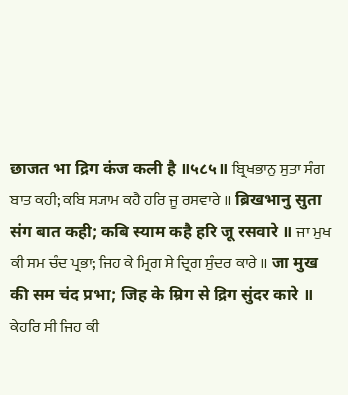छाजत भा द्रिग कंज कली है ॥५८५॥ ਬ੍ਰਿਖਭਾਨੁ ਸੁਤਾ ਸੰਗ ਬਾਤ ਕਹੀ; ਕਬਿ ਸ੍ਯਾਮ ਕਹੈ ਹਰਿ ਜੂ ਰਸਵਾਰੇ ॥ ब्रिखभानु सुता संग बात कही; कबि स्याम कहै हरि जू रसवारे ॥ ਜਾ ਮੁਖ ਕੀ ਸਮ ਚੰਦ ਪ੍ਰਭਾ; ਜਿਹ ਕੇ ਮ੍ਰਿਗ ਸੇ ਦ੍ਰਿਗ ਸੁੰਦਰ ਕਾਰੇ ॥ जा मुख की सम चंद प्रभा; जिह के म्रिग से द्रिग सुंदर कारे ॥ ਕੇਹਰਿ ਸੀ ਜਿਹ ਕੀ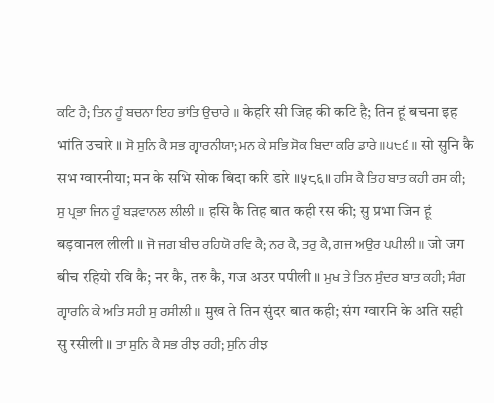ਕਟਿ ਹੈ; ਤਿਨ ਹੂੰ ਬਚਨਾ ਇਹ ਭਾਂਤਿ ਉਚਾਰੇ ॥ केहरि सी जिह की कटि है; तिन हूं बचना इह भांति उचारे ॥ ਸੋ ਸੁਨਿ ਕੈ ਸਭ ਗ੍ਵਾਰਨੀਯਾ; ਮਨ ਕੇ ਸਭਿ ਸੋਕ ਬਿਦਾ ਕਰਿ ਡਾਰੇ ॥੫੮੬॥ सो सुनि कै सभ ग्वारनीया; मन के सभि सोक बिदा करि डारे ॥५८६॥ ਹਸਿ ਕੈ ਤਿਹ ਬਾਤ ਕਹੀ ਰਸ ਕੀ; ਸੁ ਪ੍ਰਭਾ ਜਿਨ ਹੂੰ ਬੜਵਾਨਲ ਲੀਲੀ ॥ हसि कै तिह बात कही रस की; सु प्रभा जिन हूं बड़वानल लीली ॥ ਜੋ ਜਗ ਬੀਚ ਰਹਿਯੋ ਰਵਿ ਕੈ; ਨਰ ਕੈ, ਤਰੁ ਕੈ, ਗਜ ਅਉਰ ਪਪੀਲੀ ॥ जो जग बीच रहियो रवि कै; नर कै, तरु कै, गज अउर पपीली ॥ ਮੁਖ ਤੇ ਤਿਨ ਸੁੰਦਰ ਬਾਤ ਕਹੀ; ਸੰਗ ਗ੍ਵਾਰਨਿ ਕੇ ਅਤਿ ਸਹੀ ਸੁ ਰਸੀਲੀ ॥ मुख ते तिन सुंदर बात कही; संग ग्वारनि के अति सही सु रसीली ॥ ਤਾ ਸੁਨਿ ਕੈ ਸਭ ਰੀਝ ਰਹੀ; ਸੁਨਿ ਰੀਝ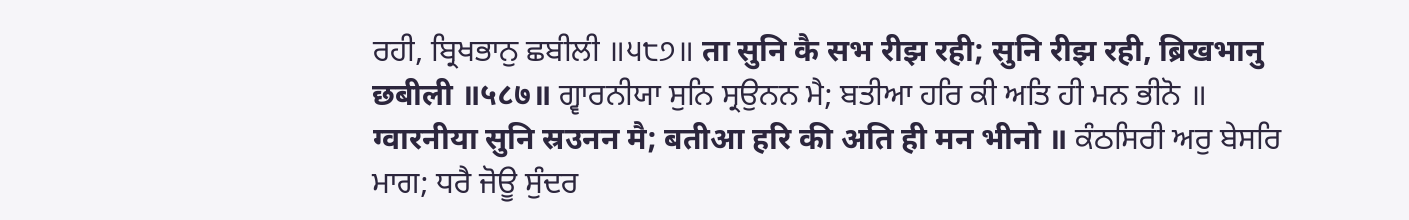ਰਹੀ, ਬ੍ਰਿਖਭਾਨੁ ਛਬੀਲੀ ॥੫੮੭॥ ता सुनि कै सभ रीझ रही; सुनि रीझ रही, ब्रिखभानु छबीली ॥५८७॥ ਗ੍ਵਾਰਨੀਯਾ ਸੁਨਿ ਸ੍ਰਉਨਨ ਮੈ; ਬਤੀਆ ਹਰਿ ਕੀ ਅਤਿ ਹੀ ਮਨ ਭੀਨੋ ॥ ग्वारनीया सुनि स्रउनन मै; बतीआ हरि की अति ही मन भीनो ॥ ਕੰਠਸਿਰੀ ਅਰੁ ਬੇਸਰਿ ਮਾਗ; ਧਰੈ ਜੋਊ ਸੁੰਦਰ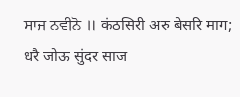ਸਾਜ ਨਵੀਨੋ ॥ कंठसिरी अरु बेसरि माग; धरै जोऊ सुंदर साज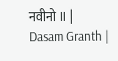नवीनो ॥ |
Dasam Granth |